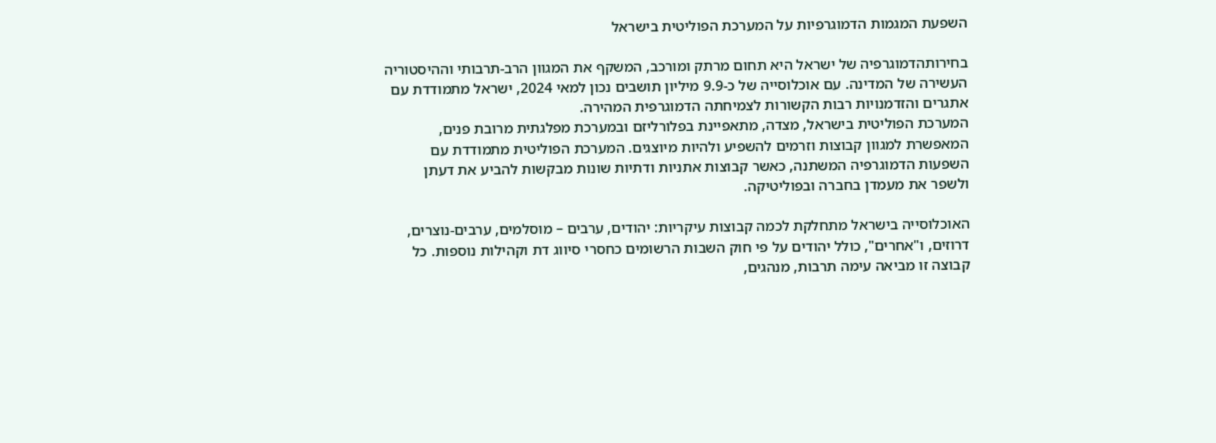השפעת המגמות הדמוגרפיות על המערכת הפוליטית בישראל

בחירותהדמוגרפיה של ישראל היא תחום מרתק ומורכב, המשקף את המגוון הרב-תרבותי וההיסטוריה העשירה של המדינה. עם אוכלוסייה של כ-9.9 מיליון תושבים נכון למאי 2024, ישראל מתמודדת עם אתגרים והזדמנויות רבות הקשורות לצמיחתה הדמוגרפית המהירה.
המערכת הפוליטית בישראל, מצדה, מתאפיינת בפלורליזם ובמערכת מפלגתית מרובת פנים, המאפשרת למגוון קבוצות וזרמים להשפיע ולהיות מיוצגים. המערכת הפוליטית מתמודדת עם השפעות הדמוגרפיה המשתנה, כאשר קבוצות אתניות ודתיות שונות מבקשות להביע את דעתן ולשפר את מעמדן בחברה ובפוליטיקה.

האוכלוסייה בישראל מתחלקת לכמה קבוצות עיקריות: יהודים, ערבים – מוסלמים, ערבים-נוצרים, דרוזים, ו"אחרים", כולל יהודים על פי חוק השבות הרשומים כחסרי סיווג דת וקהילות נוספות. כל קבוצה זו מביאה עימה תרבות, מנהגים,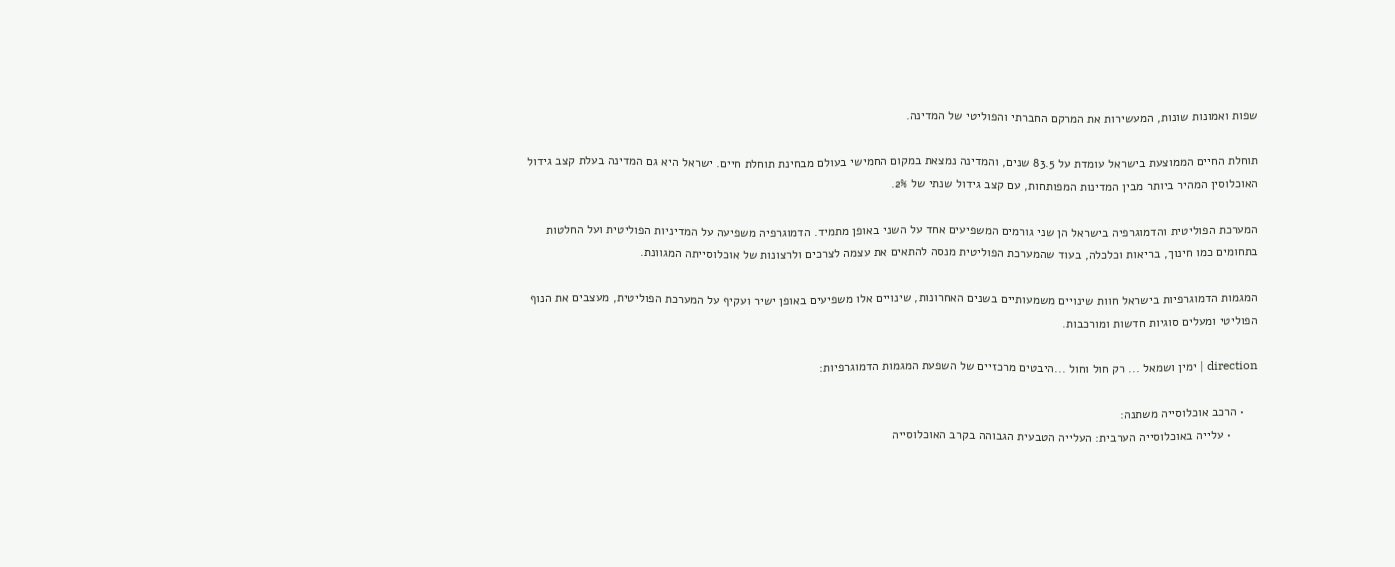שפות ואמונות שונות, המעשירות את המרקם החברתי והפוליטי של המדינה.

תוחלת החיים הממוצעת בישראל עומדת על 83.5 שנים, והמדינה נמצאת במקום החמישי בעולם מבחינת תוחלת חיים. ישראל היא גם המדינה בעלת קצב גידול האוכלוסין המהיר ביותר מבין המדינות המפותחות, עם קצב גידול שנתי של 2%.

המערכת הפוליטית והדמוגרפיה בישראל הן שני גורמים המשפיעים אחד על השני באופן מתמיד. הדמוגרפיה משפיעה על המדיניות הפוליטית ועל החלטות בתחומים כמו חינוך, בריאות וכלכלה, בעוד שהמערכת הפוליטית מנסה להתאים את עצמה לצרכים ולרצונות של אוכלוסייתה המגוונת.

המגמות הדמוגרפיות בישראל חוות שינויים משמעותיים בשנים האחרונות, שינויים אלו משפיעים באופן ישיר ועקיף על המערכת הפוליטית, מעצבים את הנוף הפוליטי ומעלים סוגיות חדשות ומורכבות.

direction | ימין ושמאל ... רק חול וחול ...היבטים מרכזיים של השפעת המגמות הדמוגרפיות:

    • הרכב אוכלוסייה משתנה:
        • עלייה באוכלוסייה הערבית: העלייה הטבעית הגבוהה בקרב האוכלוסייה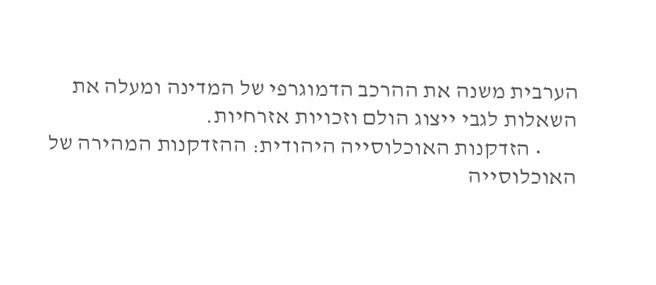הערבית משנה את ההרכב הדמוגרפי של המדינה ומעלה את השאלות לגבי ייצוג הולם וזכויות אזרחיות.
        • הזדקנות האוכלוסייה היהודית: ההזדקנות המהירה של האוכלוסייה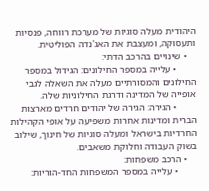היהודית מעלה סוגיות של מערכת רווחה, פנסיות ותעסוקה, ומעצבת את האג'נדה הפוליטית.
    • שינויים בהרכב הדתי:
        • עלייה במספר החילונים: הגידול במספר החילונים והמסורתיים מעלה את השאלה לגבי אופייה של המדינה ודרגת החילוניות שלה.
        • הגירה: הגירה של יהודים חרדים מארצות הברית ומדינות אחרות משפיעה על אופי הקהילות החרדיות בישראל ומעלה סוגיות של חינוך, שילוב בשוק העבודה וחלוקת משאבים.
    • הרכב משפחות:
        • עלייה במספר המשפחות החד-הוריות: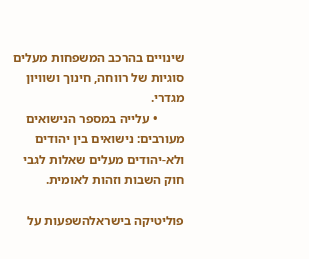שינויים בהרכב המשפחות מעלים סוגיות של רווחה, חינוך ושוויון מגדרי.
        • עלייה במספר הנישואים מעורבים: נישואים בין יהודים ולא-יהודים מעלים שאלות לגבי חוק השבות וזהות לאומית.

פוליטיקה בישראלהשפעות על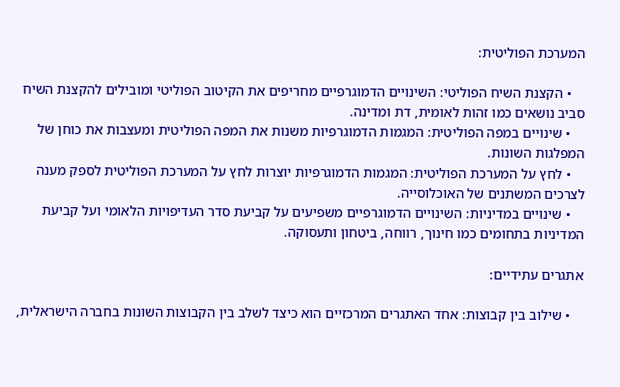המערכת הפוליטית:

    • הקצנת השיח הפוליטי: השינויים הדמוגרפיים מחריפים את הקיטוב הפוליטי ומובילים להקצנת השיח סביב נושאים כמו זהות לאומית, דת ומדינה.
    • שינויים במפה הפוליטית: המגמות הדמוגרפיות משנות את המפה הפוליטית ומעצבות את כוחן של המפלגות השונות.
    • לחץ על המערכת הפוליטית: המגמות הדמוגרפיות יוצרות לחץ על המערכת הפוליטית לספק מענה לצרכים המשתנים של האוכלוסייה.
    • שינויים במדיניות: השינויים הדמוגרפיים משפיעים על קביעת סדר העדיפויות הלאומי ועל קביעת המדיניות בתחומים כמו חינוך, רווחה, ביטחון ותעסוקה.

אתגרים עתידיים:

    • שילוב בין קבוצות: אחד האתגרים המרכזיים הוא כיצד לשלב בין הקבוצות השונות בחברה הישראלית,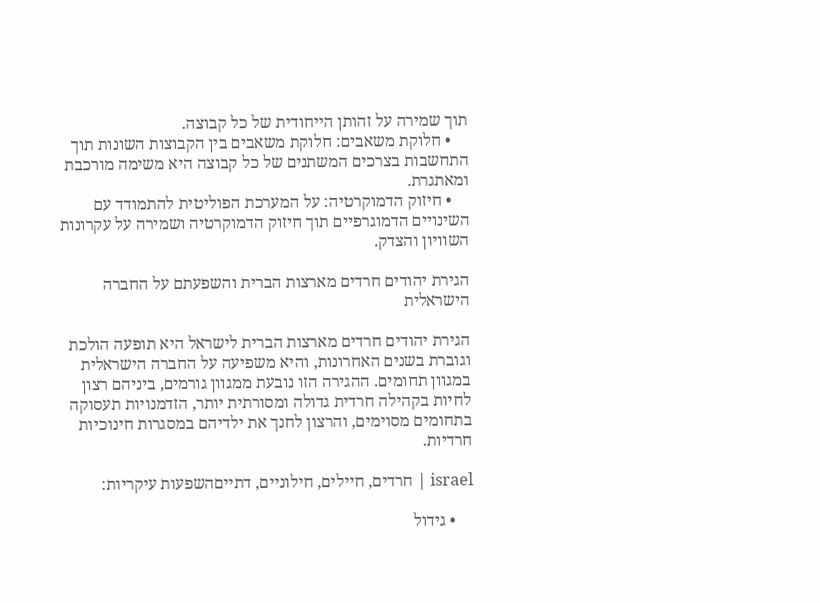תוך שמירה על זהותן הייחודית של כל קבוצה.
    • חלוקת משאבים: חלוקת משאבים בין הקבוצות השונות תוך התחשבות בצרכים המשתנים של כל קבוצה היא משימה מורכבת ומאתגרת.
    • חיזוק הדמוקרטיה: על המערכת הפוליטית להתמודד עם השינויים הדמוגרפיים תוך חיזוק הדמוקרטיה ושמירה על עקרונות השוויון והצדק.

הגירת יהודים חרדים מארצות הברית והשפעתם על החברה הישראלית

הגירת יהודים חרדים מארצות הברית לישראל היא תופעה הולכת וגוברת בשנים האחרונות, והיא משפיעה על החברה הישראלית במגוון תחומים. ההגירה הזו נובעת ממגוון גורמים, ביניהם רצון לחיות בקהילה חרדית גדולה ומסורתית יותר, הזדמנויות תעסוקה בתחומים מסוימים, והרצון לחנך את ילדיהם במסגרות חינוכיות חרדיות.

israel | חרדים, חיילים, חילוניים, דתייםהשפעות עיקריות:

    • גידול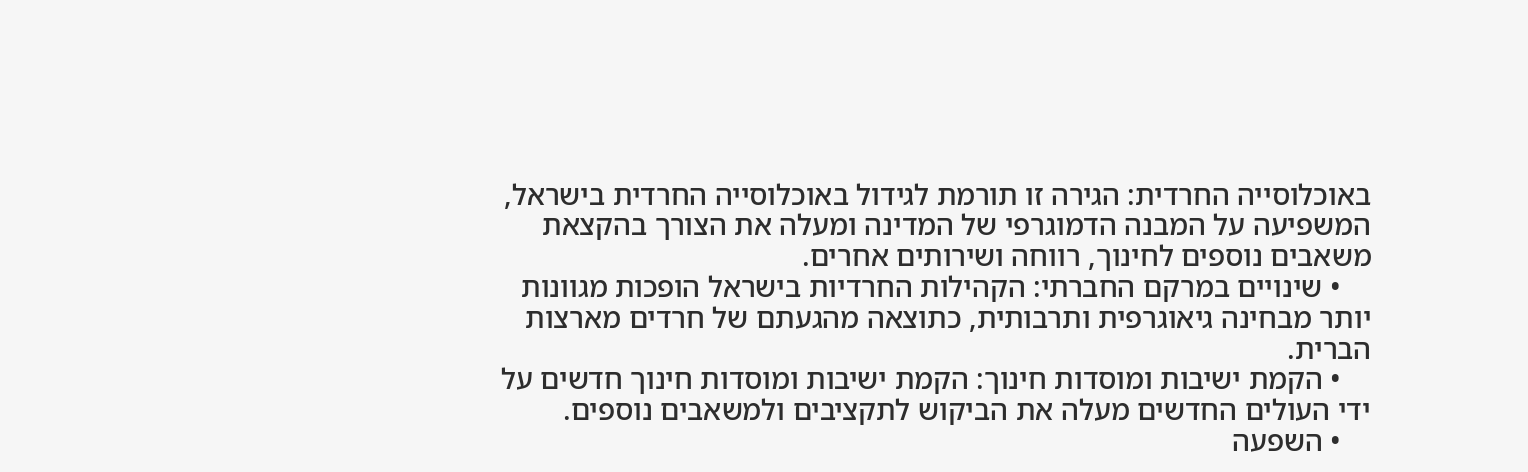באוכלוסייה החרדית: הגירה זו תורמת לגידול באוכלוסייה החרדית בישראל, המשפיעה על המבנה הדמוגרפי של המדינה ומעלה את הצורך בהקצאת משאבים נוספים לחינוך, רווחה ושירותים אחרים.
    • שינויים במרקם החברתי: הקהילות החרדיות בישראל הופכות מגוונות יותר מבחינה גיאוגרפית ותרבותית, כתוצאה מהגעתם של חרדים מארצות הברית.
    • הקמת ישיבות ומוסדות חינוך: הקמת ישיבות ומוסדות חינוך חדשים על ידי העולים החדשים מעלה את הביקוש לתקציבים ולמשאבים נוספים.
    • השפעה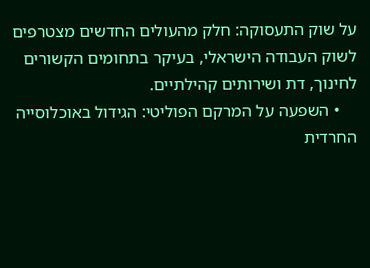על שוק התעסוקה: חלק מהעולים החדשים מצטרפים לשוק העבודה הישראלי, בעיקר בתחומים הקשורים לחינוך, דת ושירותים קהילתיים.
    • השפעה על המרקם הפוליטי: הגידול באוכלוסייה החרדית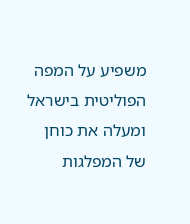משפיע על המפה הפוליטית בישראל ומעלה את כוחן של המפלגות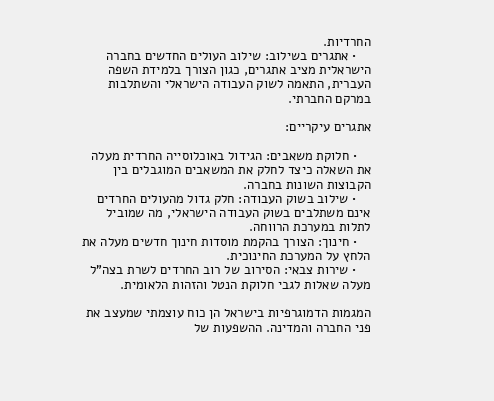החרדיות.
    • אתגרים בשילוב: שילוב העולים החדשים בחברה הישראלית מציב אתגרים, כגון הצורך בלמידת השפה העברית, התאמה לשוק העבודה הישראלי והשתלבות במרקם החברתי.

אתגרים עיקריים:

    • חלוקת משאבים: הגידול באוכלוסייה החרדית מעלה את השאלה כיצד לחלק את המשאבים המוגבלים בין הקבוצות השונות בחברה.
    • שילוב בשוק העבודה: חלק גדול מהעולים החרדים אינם משתלבים בשוק העבודה הישראלי, מה שמוביל לתלות במערכת הרווחה.
    • חינוך: הצורך בהקמת מוסדות חינוך חדשים מעלה את הלחץ על המערכת החינוכית.
    • שירות צבאי: הסירוב של רוב החרדים לשרת בצה"ל מעלה שאלות לגבי חלוקת הנטל והזהות הלאומית.

המגמות הדמוגרפיות בישראל הן כוח עוצמתי שמעצב את פני החברה והמדינה. ההשפעות של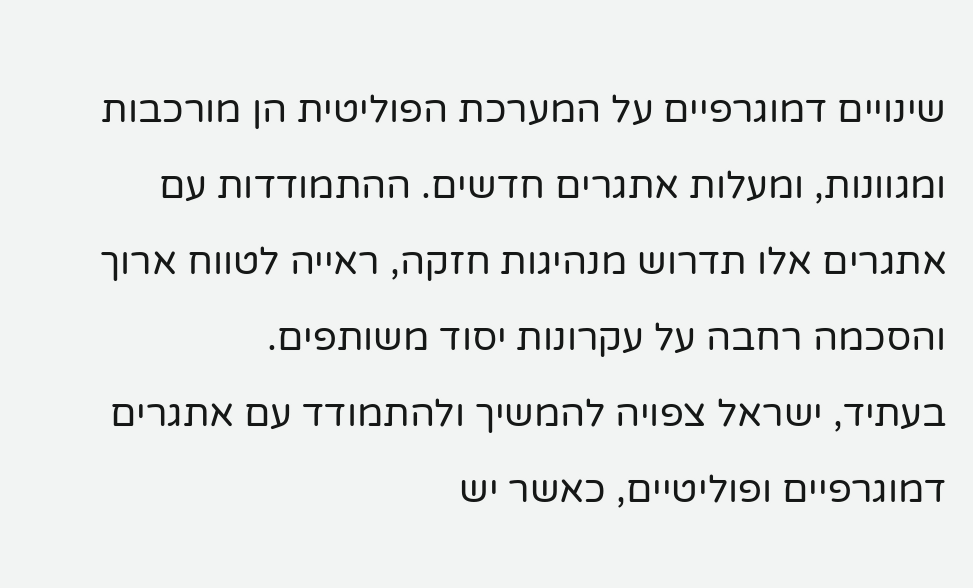שינויים דמוגרפיים על המערכת הפוליטית הן מורכבות ומגוונות, ומעלות אתגרים חדשים. ההתמודדות עם אתגרים אלו תדרוש מנהיגות חזקה, ראייה לטווח ארוך והסכמה רחבה על עקרונות יסוד משותפים.
בעתיד, ישראל צפויה להמשיך ולהתמודד עם אתגרים דמוגרפיים ופוליטיים, כאשר יש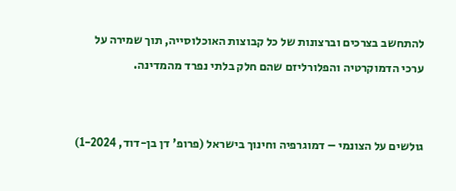להתחשב בצרכים וברצונות של כל קבוצות האוכלוסייה, תוך שמירה על ערכי הדמוקרטיה והפלורליזם שהם חלק בלתי נפרד מהמדינה.


גולשים על הצונמי – דמוגרפיה וחינוך בישראל (פרופ' דן בן-דוד, 1-2024)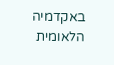באקדמיה הלאומית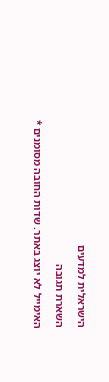הישראלית למדעים

השארת תגובה

האימייל לא יוצג באתר. שדות החובה מסומנים *